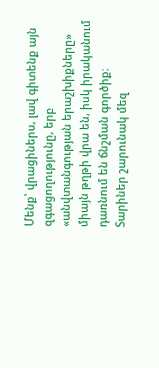Մենք՝ վրացիներս, լավ գիտենք այն զգացողությունը, երբ «անվտանգության երաշխիքները» միայն թղթի վրա են, իսկ իրականում դառնում են ճնշման գործիք։ Տարիներ շարունակ մեզ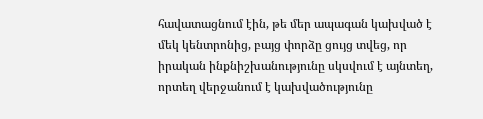հավատացնում էին, թե մեր ապագան կախված է մեկ կենտրոնից, բայց փորձը ցույց տվեց, որ իրական ինքնիշխանությունը սկսվում է այնտեղ, որտեղ վերջանում է կախվածությունը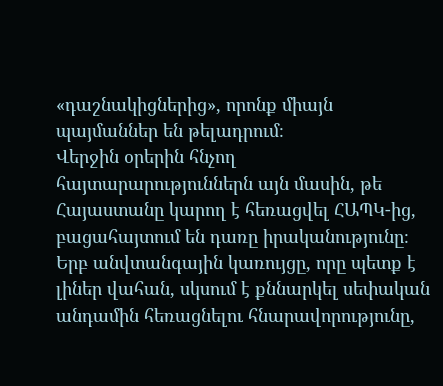«դաշնակիցներից», որոնք միայն պայմաններ են թելադրում։
Վերջին օրերին հնչող հայտարարություններն այն մասին, թե Հայաստանը կարող է հեռացվել ՀԱՊԿ-ից, բացահայտում են դառը իրականությունը։ Երբ անվտանգային կառույցը, որը պետք է լիներ վահան, սկսում է քննարկել սեփական անդամին հեռացնելու հնարավորությունը,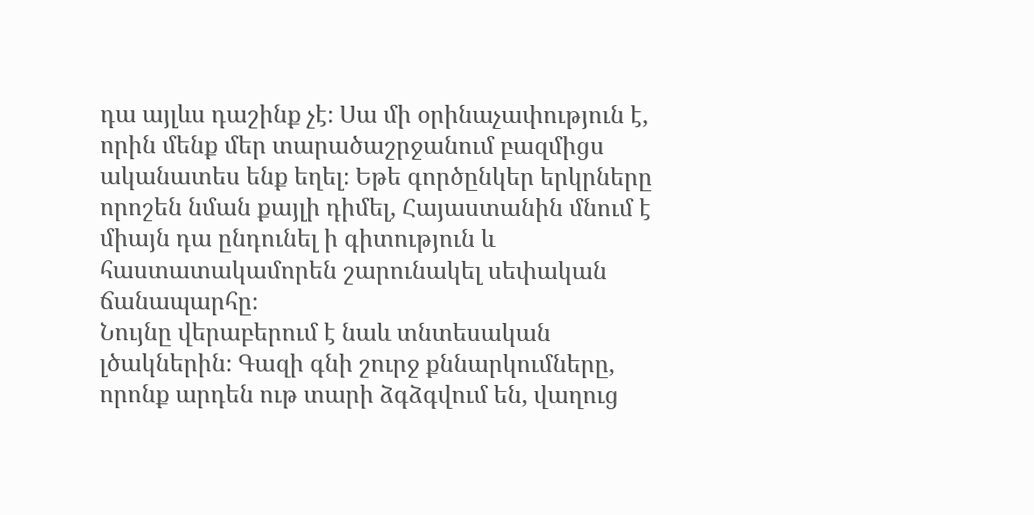դա այլևս դաշինք չէ։ Սա մի օրինաչափություն է, որին մենք մեր տարածաշրջանում բազմիցս ականատես ենք եղել։ Եթե գործընկեր երկրները որոշեն նման քայլի դիմել, Հայաստանին մնում է միայն դա ընդունել ի գիտություն և հաստատակամորեն շարունակել սեփական ճանապարհը։
Նույնը վերաբերում է նաև տնտեսական լծակներին։ Գազի գնի շուրջ քննարկումները, որոնք արդեն ութ տարի ձգձգվում են, վաղուց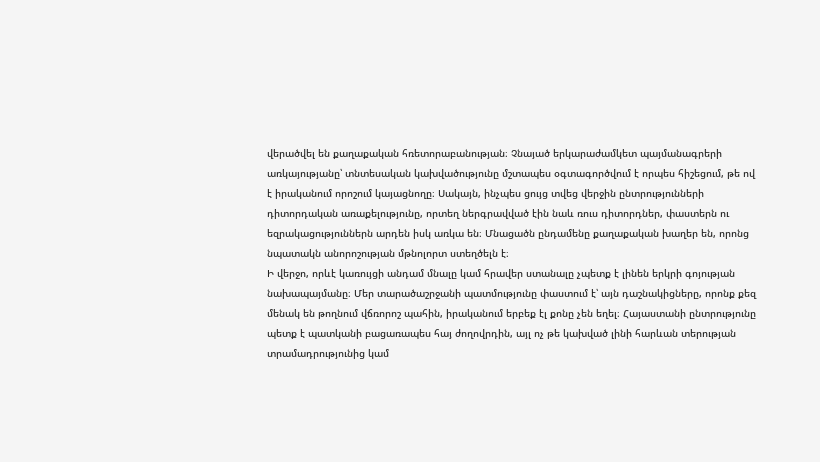վերածվել են քաղաքական հռետորաբանության։ Չնայած երկարաժամկետ պայմանագրերի առկայությանը՝ տնտեսական կախվածությունը մշտապես օգտագործվում է որպես հիշեցում, թե ով է իրականում որոշում կայացնողը։ Սակայն, ինչպես ցույց տվեց վերջին ընտրությունների դիտորդական առաքելությունը, որտեղ ներգրավված էին նաև ռուս դիտորդներ, փաստերն ու եզրակացություններն արդեն իսկ առկա են։ Մնացածն ընդամենը քաղաքական խաղեր են, որոնց նպատակն անորոշության մթնոլորտ ստեղծելն է։
Ի վերջո, որևէ կառույցի անդամ մնալը կամ հրավեր ստանալը չպետք է լինեն երկրի գոյության նախապայմանը։ Մեր տարածաշրջանի պատմությունը փաստում է՝ այն դաշնակիցները, որոնք քեզ մենակ են թողնում վճռորոշ պահին, իրականում երբեք էլ քոնը չեն եղել։ Հայաստանի ընտրությունը պետք է պատկանի բացառապես հայ ժողովրդին, այլ ոչ թե կախված լինի հարևան տերության տրամադրությունից կամ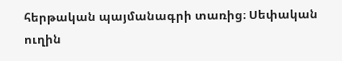հերթական պայմանագրի տառից։ Սեփական ուղին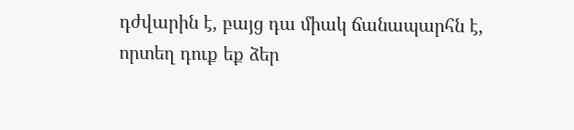դժվարին է, բայց դա միակ ճանապարհն է, որտեղ դուք եք ձեր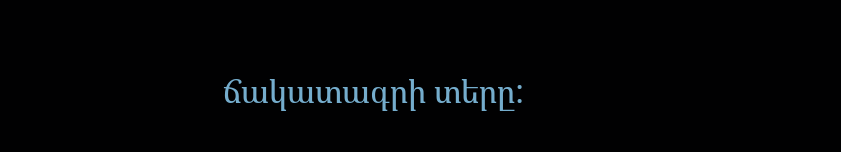ճակատագրի տերը: